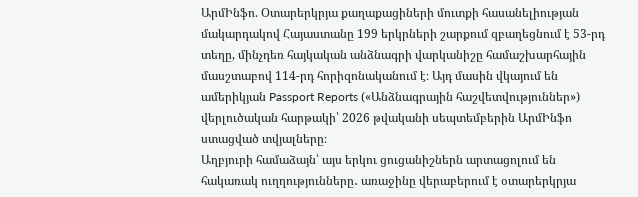ԱրմԻնֆո. Օտարերկրյա քաղաքացիների մուտքի հասանելիության մակարդակով Հայաստանը 199 երկրների շարքում զբաղեցնում է 53-րդ տեղը, մինչդեռ հայկական անձնագրի վարկանիշը համաշխարհային մասշտաբով 114-րդ հորիզոնականում է։ Այդ մասին վկայում են ամերիկյան Passport Reports («Անձնագրային հաշվետվություններ») վերլուծական հարթակի՝ 2026 թվականի սեպտեմբերին ԱրմԻնֆո ստացված տվյալները։
Աղբյուրի համաձայն՝ այս երկու ցուցանիշներն արտացոլում են հակառակ ուղղությունները․ առաջինը վերաբերում է օտարերկրյա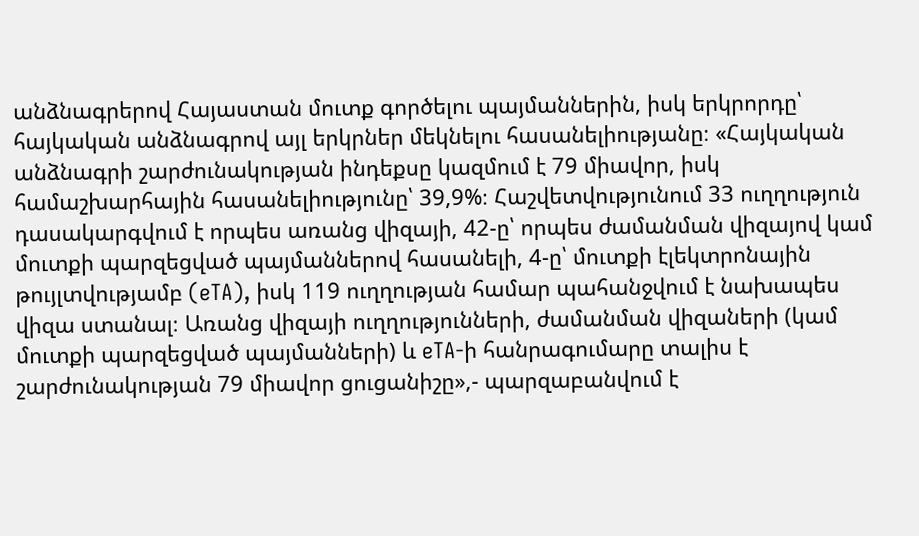անձնագրերով Հայաստան մուտք գործելու պայմաններին, իսկ երկրորդը՝ հայկական անձնագրով այլ երկրներ մեկնելու հասանելիությանը։ «Հայկական անձնագրի շարժունակության ինդեքսը կազմում է 79 միավոր, իսկ համաշխարհային հասանելիությունը՝ 39,9%։ Հաշվետվությունում 33 ուղղություն դասակարգվում է որպես առանց վիզայի, 42-ը՝ որպես ժամանման վիզայով կամ մուտքի պարզեցված պայմաններով հասանելի, 4-ը՝ մուտքի էլեկտրոնային թույլտվությամբ (eTA), իսկ 119 ուղղության համար պահանջվում է նախապես վիզա ստանալ։ Առանց վիզայի ուղղությունների, ժամանման վիզաների (կամ մուտքի պարզեցված պայմանների) և eTA-ի հանրագումարը տալիս է շարժունակության 79 միավոր ցուցանիշը»,- պարզաբանվում է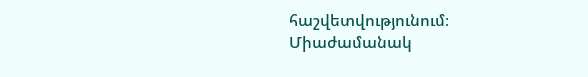հաշվետվությունում։
Միաժամանակ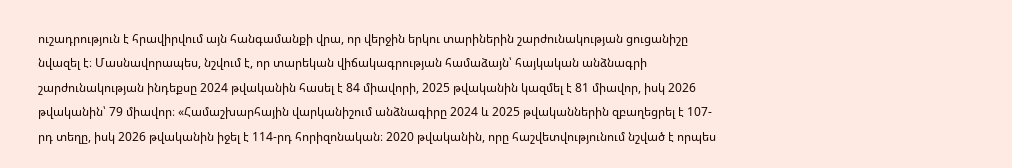ուշադրություն է հրավիրվում այն հանգամանքի վրա, որ վերջին երկու տարիներին շարժունակության ցուցանիշը նվազել է։ Մասնավորապես, նշվում է, որ տարեկան վիճակագրության համաձայն՝ հայկական անձնագրի շարժունակության ինդեքսը 2024 թվականին հասել է 84 միավորի, 2025 թվականին կազմել է 81 միավոր, իսկ 2026 թվականին՝ 79 միավոր։ «Համաշխարհային վարկանիշում անձնագիրը 2024 և 2025 թվականներին զբաղեցրել է 107-րդ տեղը, իսկ 2026 թվականին իջել է 114-րդ հորիզոնական։ 2020 թվականին, որը հաշվետվությունում նշված է որպես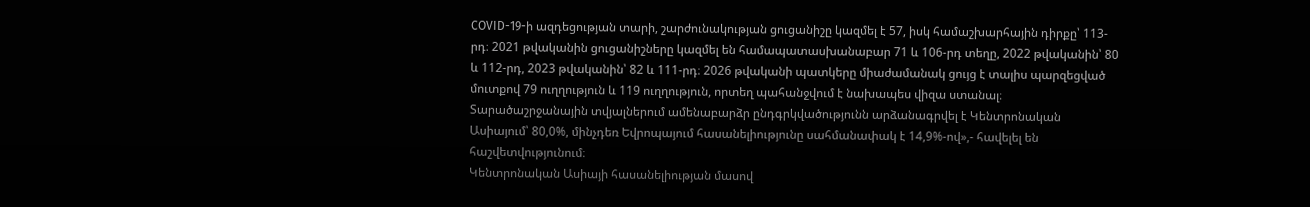COVID-19-ի ազդեցության տարի, շարժունակության ցուցանիշը կազմել է 57, իսկ համաշխարհային դիրքը՝ 113-րդ։ 2021 թվականին ցուցանիշները կազմել են համապատասխանաբար 71 և 106-րդ տեղը, 2022 թվականին՝ 80 և 112-րդ, 2023 թվականին՝ 82 և 111-րդ։ 2026 թվականի պատկերը միաժամանակ ցույց է տալիս պարզեցված մուտքով 79 ուղղություն և 119 ուղղություն, որտեղ պահանջվում է նախապես վիզա ստանալ։ Տարածաշրջանային տվյալներում ամենաբարձր ընդգրկվածությունն արձանագրվել է Կենտրոնական Ասիայում՝ 80,0%, մինչդեռ Եվրոպայում հասանելիությունը սահմանափակ է 14,9%-ով»,- հավելել են հաշվետվությունում։
Կենտրոնական Ասիայի հասանելիության մասով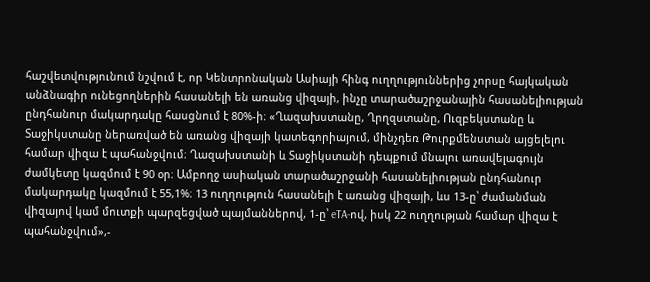հաշվետվությունում նշվում է, որ Կենտրոնական Ասիայի հինգ ուղղություններից չորսը հայկական անձնագիր ունեցողներին հասանելի են առանց վիզայի, ինչը տարածաշրջանային հասանելիության ընդհանուր մակարդակը հասցնում է 80%-ի։ «Ղազախստանը, Ղրղզստանը, Ուզբեկստանը և Տաջիկստանը ներառված են առանց վիզայի կատեգորիայում, մինչդեռ Թուրքմենստան այցելելու համար վիզա է պահանջվում։ Ղազախստանի և Տաջիկստանի դեպքում մնալու առավելագույն ժամկետը կազմում է 90 օր։ Ամբողջ ասիական տարածաշրջանի հասանելիության ընդհանուր մակարդակը կազմում է 55,1%։ 13 ուղղություն հասանելի է առանց վիզայի, ևս 13-ը՝ ժամանման վիզայով կամ մուտքի պարզեցված պայմաններով, 1-ը՝ eTA-ով, իսկ 22 ուղղության համար վիզա է պահանջվում»,-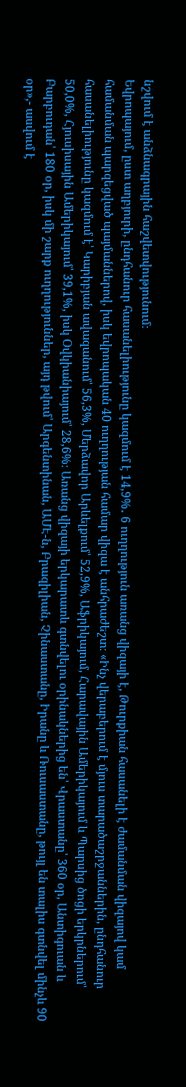նշվում է անձնագրային հաշվետվությունում։
Եվրոպայում, ըստ աղբյուրի, ընդհանուր հասանելիությունը կազմում է 14,9%․ 6 ուղղություն առանց վիզայի է, Թուրքիան հասանելի է ժամանման վիզայով կամ համանման պարզեցված պայմաններով, իսկ եվրոպական 40 ուղղության համար վիզա է անհրաժեշտ։ «Ինչ վերաբերում է մյուս տարածաշրջաններին, ընդհանուր հասանելիությունը կազմում է՝ Կարիբյան ավազանում՝ 56,3%, Մերձավոր Արևելքում՝ 52,9%, Աֆրիկայում, Հարավային Ամերիկայում և Պարսից ծոցի երկրներում՝ 50,0%, Հյուսիսային Ամերիկայում՝ 39,1%, իսկ Օվկիանիայում՝ 28,6%։ Առանց վիզայի երկարատև գտնվելու օրինակներից են՝ Վրաստանը՝ 360 օր, Անտիգուան և Բարբուդան՝ 180 օր, իսկ մի շարք ուղղություններ, այդ թվում՝ Արգենտինան, ԱՄԷ-ն, Բրազիլիան, Չինաստանը, Իրանը և Ռուսաստանը, թույլ են տալիս գտնվել մինչև 90 օր»,- ասվում է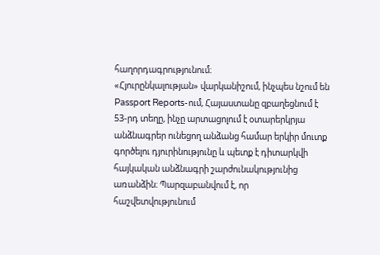հաղորդագրությունում։
«Հյուրընկալության» վարկանիշում, ինչպես նշում են Passport Reports-ում, Հայաստանը զբաղեցնում է 53-րդ տեղը, ինչը արտացոլում է օտարերկրյա անձնագրեր ունեցող անձանց համար երկիր մուտք գործելու դյուրինությունը և պետք է դիտարկվի հայկական անձնագրի շարժունակությունից առանձին։ Պարզաբանվում է, որ հաշվետվությունում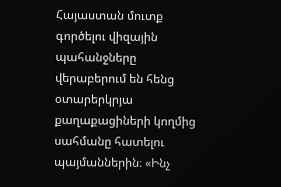Հայաստան մուտք գործելու վիզային պահանջները վերաբերում են հենց օտարերկրյա քաղաքացիների կողմից սահմանը հատելու պայմաններին։ «Ինչ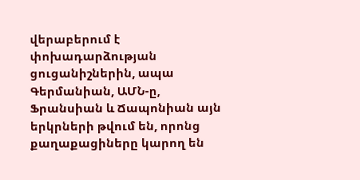վերաբերում է փոխադարձության ցուցանիշներին, ապա Գերմանիան, ԱՄՆ-ը, Ֆրանսիան և Ճապոնիան այն երկրների թվում են, որոնց քաղաքացիները կարող են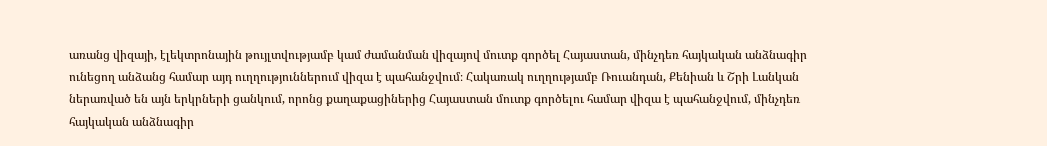առանց վիզայի, էլեկտրոնային թույլտվությամբ կամ ժամանման վիզայով մուտք գործել Հայաստան, մինչդեռ հայկական անձնագիր ունեցող անձանց համար այդ ուղղություններում վիզա է պահանջվում։ Հակառակ ուղղությամբ Ռուանդան, Քենիան և Շրի Լանկան ներառված են այն երկրների ցանկում, որոնց քաղաքացիներից Հայաստան մուտք գործելու համար վիզա է պահանջվում, մինչդեռ հայկական անձնագիր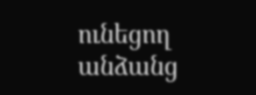ունեցող անձանց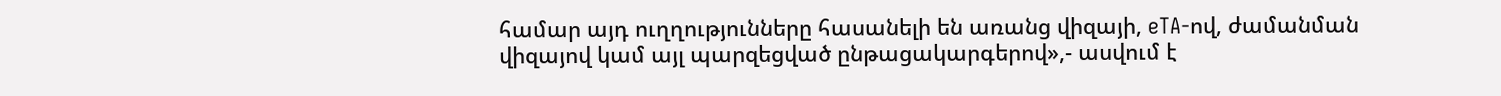համար այդ ուղղությունները հասանելի են առանց վիզայի, eTA-ով, ժամանման վիզայով կամ այլ պարզեցված ընթացակարգերով»,- ասվում է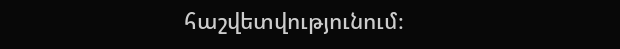հաշվետվությունում։